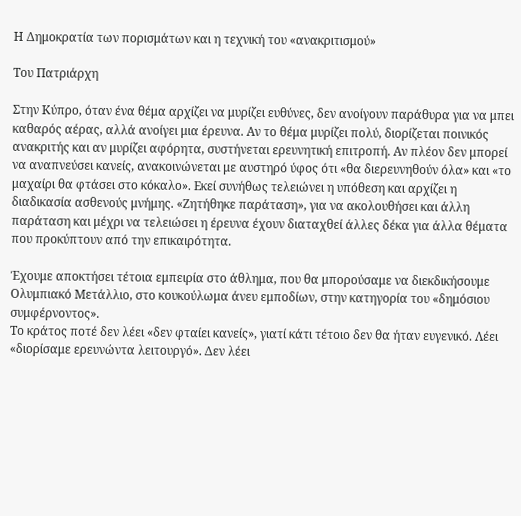Η Δημοκρατία των πορισμάτων και η τεχνική του «ανακριτισμού»

Του Πατριάρχη

Στην Κύπρο, όταν ένα θέμα αρχίζει να μυρίζει ευθύνες, δεν ανοίγουν παράθυρα για να μπει καθαρός αέρας, αλλά ανοίγει μια έρευνα. Αν το θέμα μυρίζει πολύ, διορίζεται ποινικός ανακριτής και αν μυρίζει αφόρητα, συστήνεται ερευνητική επιτροπή. Αν πλέον δεν μπορεί να αναπνεύσει κανείς, ανακοινώνεται με αυστηρό ύφος ότι «θα διερευνηθούν όλα» και «το μαχαίρι θα φτάσει στο κόκαλο». Εκεί συνήθως τελειώνει η υπόθεση και αρχίζει η διαδικασία ασθενούς μνήμης. «Ζητήθηκε παράταση», για να ακολουθήσει και άλλη παράταση και μέχρι να τελειώσει η έρευνα έχουν διαταχθεί άλλες δέκα για άλλα θέματα που προκύπτουν από την επικαιρότητα.

Έχουμε αποκτήσει τέτοια εμπειρία στο άθλημα, που θα μπορούσαμε να διεκδικήσουμε Ολυμπιακό Μετάλλιο, στο κουκούλωμα άνευ εμποδίων, στην κατηγορία του «δημόσιου συμφέρνοντος».
Το κράτος ποτέ δεν λέει «δεν φταίει κανείς», γιατί κάτι τέτοιο δεν θα ήταν ευγενικό. Λέει «διορίσαμε ερευνώντα λειτουργό». Δεν λέει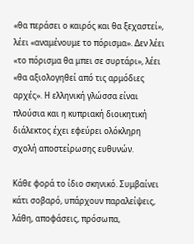«θα περάσει ο καιρός και θα ξεχαστεί», λέει «αναμένουμε το πόρισμα». Δεν λέει «το πόρισμα θα μπει σε συρτάρι», λέει «θα αξιολογηθεί από τις αρμόδιες αρχές». Η ελληνική γλώσσα είναι πλούσια και η κυπριακή διοικητική διάλεκτος έχει εφεύρει ολόκληρη σχολή αποστείρωσης ευθυνών.

Κάθε φορά το ίδιο σκηνικό. Συμβαίνει κάτι σοβαρό, υπάρχουν παραλείψεις, λάθη, αποφάσεις, πρόσωπα,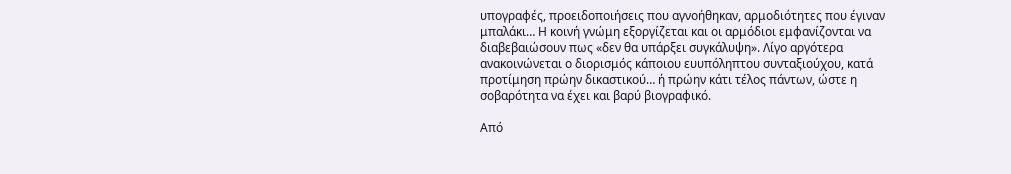υπογραφές, προειδοποιήσεις που αγνοήθηκαν, αρμοδιότητες που έγιναν μπαλάκι… Η κοινή γνώμη εξοργίζεται και οι αρμόδιοι εμφανίζονται να διαβεβαιώσουν πως «δεν θα υπάρξει συγκάλυψη». Λίγο αργότερα ανακοινώνεται ο διορισμός κάποιου ευυπόληπτου συνταξιούχου, κατά προτίμηση πρώην δικαστικού… ή πρώην κάτι τέλος πάντων, ώστε η σοβαρότητα να έχει και βαρύ βιογραφικό.

Από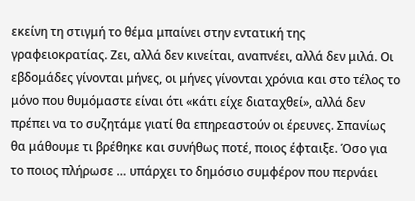εκείνη τη στιγμή το θέμα μπαίνει στην εντατική της γραφειοκρατίας. Ζει, αλλά δεν κινείται, αναπνέει, αλλά δεν μιλά. Οι εβδομάδες γίνονται μήνες, οι μήνες γίνονται χρόνια και στο τέλος το μόνο που θυμόμαστε είναι ότι «κάτι είχε διαταχθεί», αλλά δεν πρέπει να το συζητάμε γιατί θα επηρεαστούν οι έρευνες. Σπανίως θα μάθουμε τι βρέθηκε και συνήθως ποτέ, ποιος έφταιξε. Όσο για το ποιος πλήρωσε … υπάρχει το δημόσιο συμφέρον που περνάει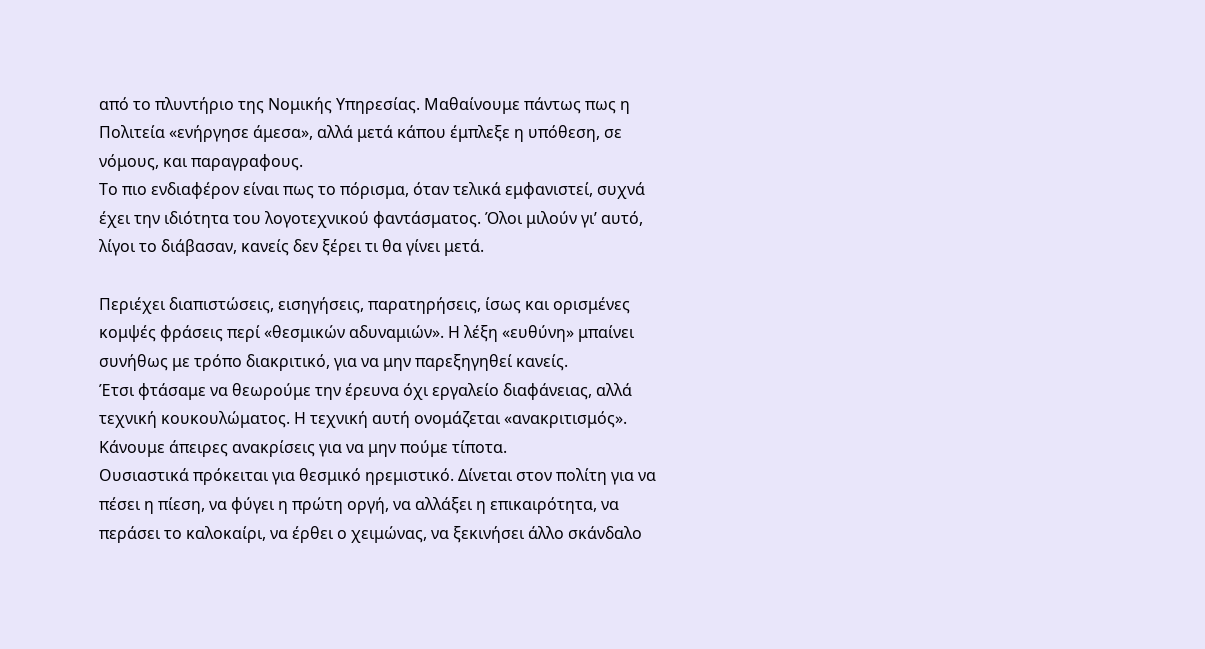από το πλυντήριο της Νομικής Υπηρεσίας. Μαθαίνουμε πάντως πως η Πολιτεία «ενήργησε άμεσα», αλλά μετά κάπου έμπλεξε η υπόθεση, σε νόμους, και παραγραφους.
Το πιο ενδιαφέρον είναι πως το πόρισμα, όταν τελικά εμφανιστεί, συχνά έχει την ιδιότητα του λογοτεχνικού φαντάσματος. Όλοι μιλούν γι’ αυτό, λίγοι το διάβασαν, κανείς δεν ξέρει τι θα γίνει μετά.

Περιέχει διαπιστώσεις, εισηγήσεις, παρατηρήσεις, ίσως και ορισμένες κομψές φράσεις περί «θεσμικών αδυναμιών». Η λέξη «ευθύνη» μπαίνει συνήθως με τρόπο διακριτικό, για να μην παρεξηγηθεί κανείς.
Έτσι φτάσαμε να θεωρούμε την έρευνα όχι εργαλείο διαφάνειας, αλλά τεχνική κουκουλώματος. Η τεχνική αυτή ονομάζεται «ανακριτισμός». Κάνουμε άπειρες ανακρίσεις για να μην πούμε τίποτα.
Ουσιαστικά πρόκειται για θεσμικό ηρεμιστικό. Δίνεται στον πολίτη για να πέσει η πίεση, να φύγει η πρώτη οργή, να αλλάξει η επικαιρότητα, να περάσει το καλοκαίρι, να έρθει ο χειμώνας, να ξεκινήσει άλλο σκάνδαλο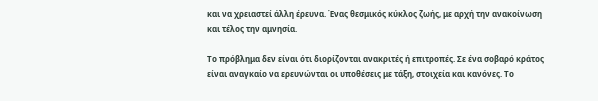και να χρειαστεί άλλη έρευνα. Ένας θεσμικός κύκλος ζωής, με αρχή την ανακοίνωση και τέλος την αμνησία.

Το πρόβλημα δεν είναι ότι διορίζονται ανακριτές ή επιτροπές. Σε ένα σοβαρό κράτος είναι αναγκαίο να ερευνώνται οι υποθέσεις με τάξη, στοιχεία και κανόνες. Το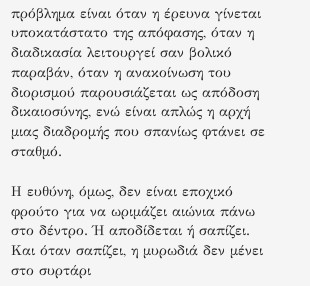πρόβλημα είναι όταν η έρευνα γίνεται υποκατάστατο της απόφασης, όταν η διαδικασία λειτουργεί σαν βολικό παραβάν, όταν η ανακοίνωση του διορισμού παρουσιάζεται ως απόδοση δικαιοσύνης, ενώ είναι απλώς η αρχή μιας διαδρομής που σπανίως φτάνει σε σταθμό.

Η ευθύνη, όμως, δεν είναι εποχικό φρούτο για να ωριμάζει αιώνια πάνω στο δέντρο. Ή αποδίδεται ή σαπίζει. Και όταν σαπίζει, η μυρωδιά δεν μένει στο συρτάρι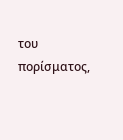του πορίσματος,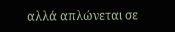αλλά απλώνεται σε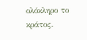ολόκληρο το κράτος.